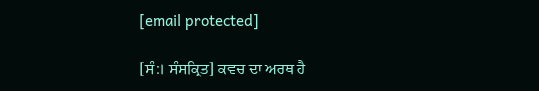[email protected]

[ਸੰ:। ਸੰਸਕ੍ਰਿਤ] ਕਵਚ ਦਾ ਅਰਥ ਹੈ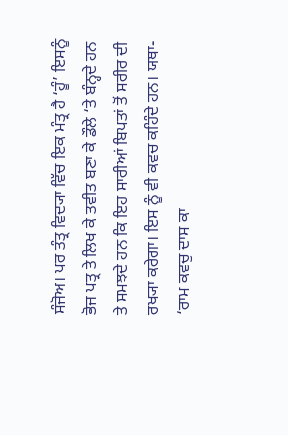ਸੰਜੋਅ। ਪਰ ਤੰਤ੍ਰ ਵਿਦ੍ਯਾ ਵਿੱਚ ਇਕ ਮੰਤ੍ਰ ਹੈ ‘ਹੂੰ’ ਇਸਨੂੰ ਭੋਜ ਪਤ੍ਰ ਤੇ ਲਿਖ ਕੇ ਤਵੀਤ ਬਣਾ ਕੇ ਡੌਲੇ ‘ਤੇ ਬੰਨ੍ਹਦੇ ਹਨ ਤੇ ਸਮਝਦੇ ਹਨ ਕਿ ਇਹ ਸਾਰੀਆਂ ਬਿਪਤਾਂ ਤੋਂ ਸਰੀਰ ਦੀ ਰਖ੍ਯਾ ਕਰੇਗਾ। ਇਸ ਨੂੰ ਵੀ ਕਵਚ ਕਹਿੰਦੇ ਹਨ। ਯਥਾ- ‘ਰਾਮ ਕਵਚੁ ਦਾਸ ਕਾ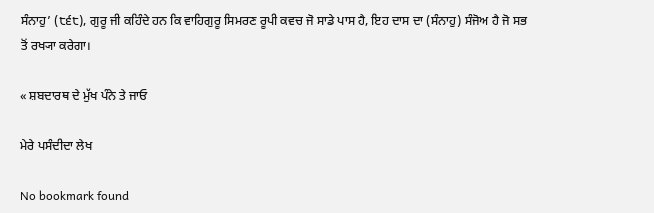ਸੰਨਾਹੁ’ (੮੬੮), ਗੁਰੂ ਜੀ ਕਹਿੰਦੇ ਹਨ ਕਿ ਵਾਹਿਗੁਰੂ ਸਿਮਰਣ ਰੂਪੀ ਕਵਚ ਜੋ ਸਾਡੇ ਪਾਸ ਹੈ, ਇਹ ਦਾਸ ਦਾ (ਸੰਨਾਹੁ) ਸੰਜੋਅ ਹੈ ਜੋ ਸਭ ਤੋਂ ਰਖ੍ਯਾ ਕਰੇਗਾ।

« ਸ਼ਬਦਾਰਥ ਦੇ ਮੁੱਖ ਪੰਨੇ ਤੇ ਜਾਓ

ਮੇਰੇ ਪਸੰਦੀਦਾ ਲੇਖ

No bookmark found